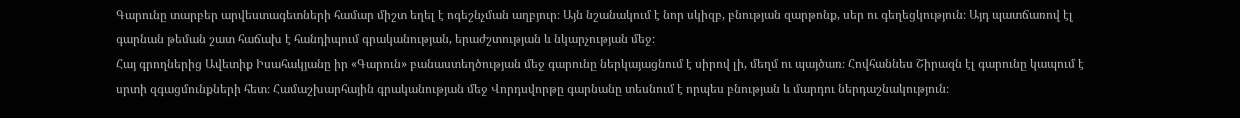Գարունը տարբեր արվեստագետների համար միշտ եղել է ոգեշնչման աղբյուր։ Այն նշանակում է նոր սկիզբ, բնության զարթոնք, սեր ու գեղեցկություն։ Այդ պատճառով էլ գարնան թեման շատ հաճախ է հանդիպում գրականության, երաժշտության և նկարչության մեջ։
Հայ գրողներից Ավետիք Իսահակյանը իր «Գարուն» բանաստեղծության մեջ գարունը ներկայացնում է սիրով լի, մեղմ ու պայծառ։ Հովհաննես Շիրազն էլ գարունը կապում է սրտի զգացմունքների հետ։ Համաշխարհային գրականության մեջ Վորդսվորթը գարնանը տեսնում է որպես բնության և մարդու ներդաշնակություն։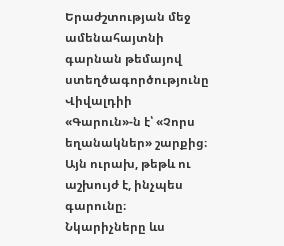Երաժշտության մեջ ամենահայտնի գարնան թեմայով ստեղծագործությունը Վիվալդիի «Գարուն»-ն է՝ «Չորս եղանակներ» շարքից։ Այն ուրախ, թեթև ու աշխույժ է, ինչպես գարունը։
Նկարիչները ևս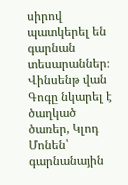սիրով պատկերել են գարնան տեսարաններ։ Վինսենթ վան Գոգը նկարել է ծաղկած ծառեր, Կլոդ Մոնեն՝ գարնանային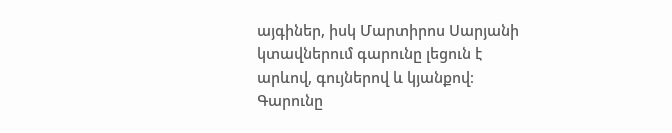այգիներ, իսկ Մարտիրոս Սարյանի կտավներում գարունը լեցուն է արևով, գույներով և կյանքով։
Գարունը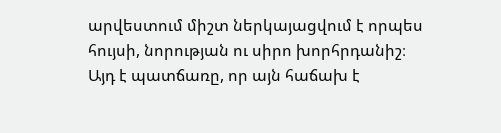արվեստում միշտ ներկայացվում է որպես հույսի, նորության ու սիրո խորհրդանիշ։ Այդ է պատճառը, որ այն հաճախ է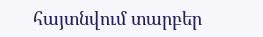հայտնվում տարբեր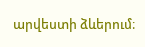արվեստի ձևերում։